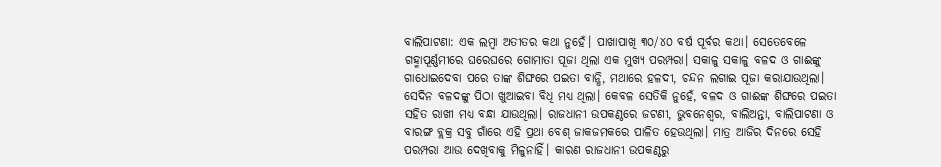ବାଲିପାଟଣା: ଏକ ଲମ୍ବା ଅତୀତର କଥା ନୁହେଁ। ପାଖାପାଖି ୩୦/୪୦ ବର୍ଷ ପୂର୍ବର କଥା। ସେତେବେଳେ ଗହ୍ମାପୂର୍ଣ୍ଣମୀରେ ଘରେଘରେ ଗୋମାତା ପୂଜା ଥିଲା ଏକ ମୁଖ୍ୟ ପରମ୍ପରା। ସକାଳୁ ସକାଳୁ ବଳଦ ଓ ଗାଈଙ୍କୁ ଗାଧୋଇଦେବା ପରେ ତାଙ୍କ ଶିଙ୍ଘରେ ପଇତା ବାନ୍ଧି, ମଥାରେ ହଳଦୀ, ଚନ୍ଦନ ଲଗାଇ ପୂଜା କରାଯାଉଥିଲା। ସେଦିନ ବଳଦଙ୍କୁ ପିଠା ଖୁଆଇବା ବିଧି ମଧ୍ୟ ଥିଲା। କେବଳ ସେତିକି ନୁହେଁ, ବଳଦ ଓ ଗାଈଙ୍କ ଶିଙ୍ଘରେ ପଇତା ସହିତ ରାଖୀ ମଧ୍ୟ ବନ୍ଧା ଯାଉଥିଲା। ରାଜଧାନୀ ଉପକଣ୍ଠରେ ଜଟଣୀ, ଭୁବନେଶ୍ବର, ବାଲିଅନ୍ତା, ବାଲିପାଟଣା ଓ ବାରଙ୍ଗ ବ୍ଲକ୍ର ସବୁ ଗାଁରେ ଏହି ପ୍ରଥା ବେଶ୍ ଜାକଜମକରେ ପାଳିତ ହେଉଥିଲା। ମାତ୍ର ଆଜିର ଦିନରେ ସେହି ପରମ୍ପରା ଆଉ ଦେଖିବାକୁ ମିଳୁନାହିଁ। କାରଣ ରାଜଧାନୀ ଉପକଣ୍ଠରୁ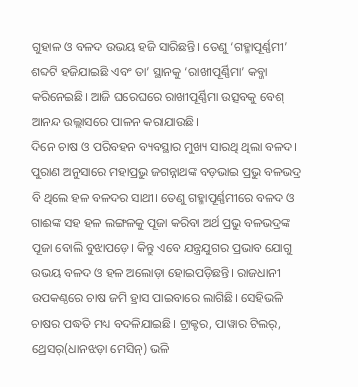ଗୁହାଳ ଓ ବଳଦ ଉଭୟ ହଜି ସାରିଛନ୍ତି। ତେଣୁ ‘ଗହ୍ମାପୂର୍ଣ୍ଣମୀ’ ଶବ୍ଦଟି ହଜିଯାଇଛି ଏବଂ ତା’ ସ୍ଥାନକୁ ‘ରାଖୀପୂର୍ଣ୍ଣିମା’ କବ୍ଜା କରିନେଇଛି। ଆଜି ଘରେଘରେ ରାଖୀପୂର୍ଣ୍ଣିମା ଉତ୍ସବକୁ ବେଶ୍ ଆନନ୍ଦ ଉଲ୍ଲାସରେ ପାଳନ କରାଯାଉଛି।
ଦିନେ ଚାଷ ଓ ପରିବହନ ବ୍ୟବସ୍ଥାର ମୁଖ୍ୟ ସାରଥି ଥିଲା ବଳଦ। ପୁରାଣ ଅନୁସାରେ ମହାପ୍ରଭୁ ଜଗନ୍ନାଥଙ୍କ ବଡ଼ଭାଇ ପ୍ରଭୁ ବଳଭଦ୍ର ବି ଥିଲେ ହଳ ବଳଦର ସାଥୀ। ତେଣୁ ଗହ୍ମାପୂର୍ଣ୍ଣମୀରେ ବଳଦ ଓ ଗାଈଙ୍କ ସହ ହଳ ଲଙ୍ଗଳକୁ ପୂଜା କରିବା ଅର୍ଥ ପ୍ରଭୁ ବଳଭଦ୍ରଙ୍କ ପୂଜା ବୋଲି ବୁଝାପଡ଼େ। କିନ୍ତୁ ଏବେ ଯନ୍ତ୍ରଯୁଗର ପ୍ରଭାବ ଯୋଗୁ ଉଭୟ ବଳଦ ଓ ହଳ ଅଲୋଡ଼ା ହୋଇପଡ଼ିଛନ୍ତି। ରାଜଧାନୀ ଉପକଣ୍ଠରେ ଚାଷ ଜମି ହ୍ରାସ ପାଇବାରେ ଲାଗିଛି। ସେହିଭଳି ଚାଷର ପଦ୍ଧତି ମଧ୍ୟ ବଦଳିଯାଇଛି। ଟ୍ରାକ୍ଟର, ପାୱାର ଟିଲର୍, ଥ୍ରେସର୍(ଧାନଝଡ଼ା ମେସିନ୍) ଭଳି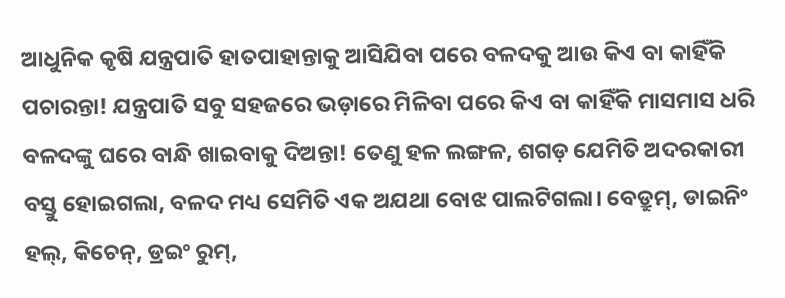ଆଧୁନିକ କୃଷି ଯନ୍ତ୍ରପାତି ହାତପାହାନ୍ତାକୁ ଆସିଯିବା ପରେ ବଳଦକୁ ଆଉ କିଏ ବା କାହିଁକି ପଚାରନ୍ତା! ଯନ୍ତ୍ରପାତି ସବୁ ସହଜରେ ଭଡ଼ାରେ ମିଳିବା ପରେ କିଏ ବା କାହିଁକି ମାସମାସ ଧରି ବଳଦଙ୍କୁ ଘରେ ବାନ୍ଧି ଖାଇବାକୁ ଦିଅନ୍ତା! ତେଣୁ ହଳ ଲଙ୍ଗଳ, ଶଗଡ଼ ଯେମିତି ଅଦରକାରୀ ବସ୍ତୁ ହୋଇଗଲା, ବଳଦ ମଧ୍ୟ ସେମିତି ଏକ ଅଯଥା ବୋଝ ପାଲଟିଗଲା। ବେଡ୍ରୁମ୍, ଡାଇନିଂ ହଲ୍, କିଚେନ୍, ଡ୍ରଇଂ ରୁମ୍,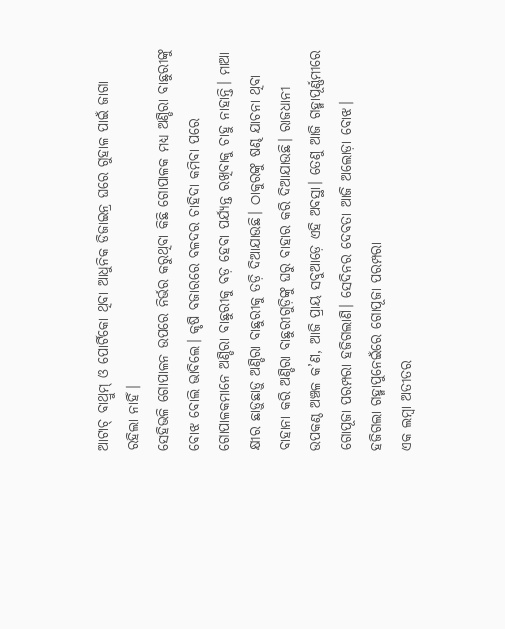ଆଟାଚ୍ ବାଥ୍ରୁମ୍ ଓ ପୋର୍ଟିକୋ ଥିବା ଆଧୁନିକ ଡିଜାଇନ୍ର ଘରେ ଗୁହାଳ ପାଇଁ ଜାଗା ରହିଲା ନାହିଁ।
ସେହିଭଳି ଗୋପାଳନ ଉପରେ ନିର୍ଭର କରୁଥିବା କିଛି ଗୋପାଳକ ମଧ୍ୟ ଅଣ୍ଡିରା ବାଛୁରୀଙ୍କୁ ବୋଝ ବୋଲି ଭାବିଲେ। କୃଷି ବଜାରରେ ବଳଦର ଚାହିଦା କମିବା ପରେ ଗୋପାଳକମାନେ ଅଣ୍ଡିରା ବାଛୁରୀକୁ ବଡ଼ ହେବା ପର୍ଯ୍ୟନ୍ତ ରଖିବାକୁ ଚାହୁ ନାହାନ୍ତି। ମାଆ କ୍ଷୀର ଛାଡ଼ୁଛାଡ଼ୁ ଅଣ୍ଡିରା ବାଛୁରୀକୁ ତଡ଼ି ଦିଆଯାଉଛି। ଠାକୁରଙ୍କୁ ଷଣ୍ଢ ଯାଚନା ଥିବା ବାହାନା କରି ଅଣ୍ଡିରା ବାଛୁରୀଗୁଡ଼ିଙ୍କୁ ଘରୁ ବାହାର କରି ଦିଆଯାଉଛି। ରାଜଧାନୀ ଉପକଣ୍ଠ ଅଞ୍ଚଳ କ’ଣ, ଆଜି ପ୍ରାୟ ସବୁଆଡ଼େ ଏହି ଅବସ୍ଥା। ତେଣୁ ଆଜି ଗହ୍ମାପୂର୍ଣ୍ଣମୀରେ ଗୋପୂଜା ପରମ୍ପରା ହଜିଗଲାଣି। ସେଦିନର ଦେବତା ଆଜି ଅଲୋଡ଼ା ବୋଝ।
ହଜିଗଲା ଗହ୍ମାପୁନେଇଁରେ ଗୋପୂଜା ପରମ୍ପରା
ଏକ ଲମ୍ବା ଅତୀତର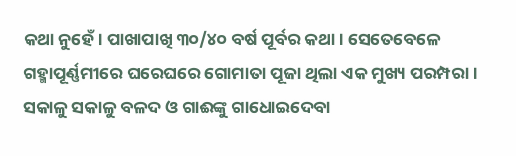କଥା ନୁହେଁ। ପାଖାପାଖି ୩୦/୪୦ ବର୍ଷ ପୂର୍ବର କଥା। ସେତେବେଳେ ଗହ୍ମାପୂର୍ଣ୍ଣମୀରେ ଘରେଘରେ ଗୋମାତା ପୂଜା ଥିଲା ଏକ ମୁଖ୍ୟ ପରମ୍ପରା। ସକାଳୁ ସକାଳୁ ବଳଦ ଓ ଗାଈଙ୍କୁ ଗାଧୋଇଦେବା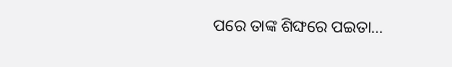ପରେ ତାଙ୍କ ଶିଙ୍ଘରେ ପଇତା...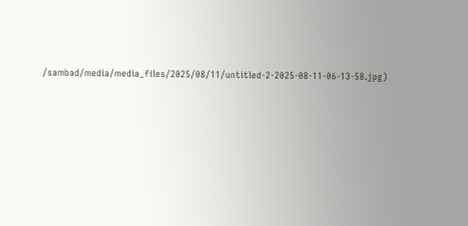/sambad/media/media_files/2025/08/11/untitled-2-2025-08-11-06-13-58.jpg)